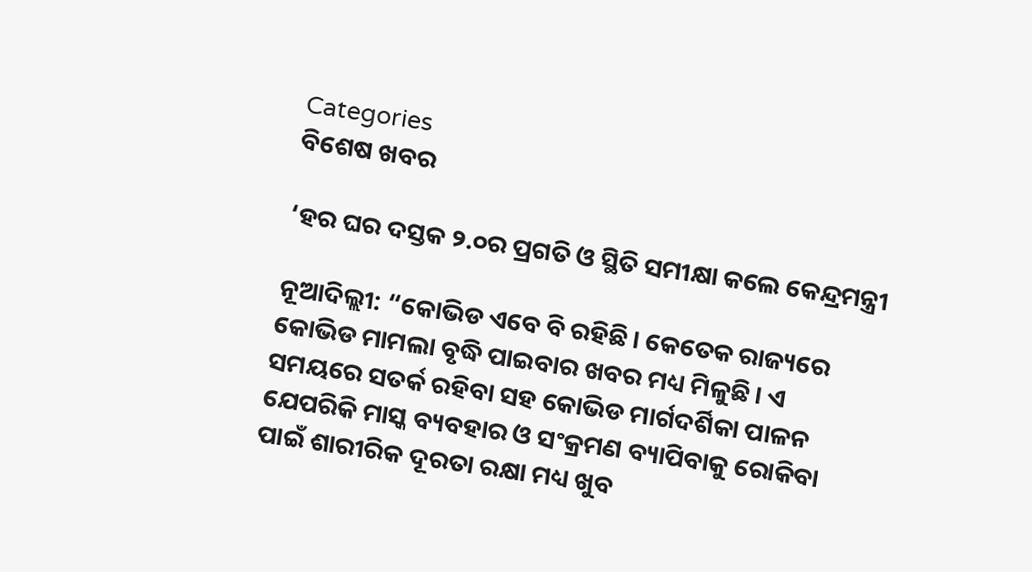Categories
ବିଶେଷ ଖବର

‘ହର ଘର ଦସ୍ତକ ୨.୦ର ପ୍ରଗତି ଓ ସ୍ଥିତି ସମୀକ୍ଷା କଲେ କେନ୍ଦ୍ରମନ୍ତ୍ରୀ

ନୂଆଦିଲ୍ଲୀ: “କୋଭିଡ ଏବେ ବି ରହିଛି। କେତେକ ରାଜ୍ୟରେ କୋଭିଡ ମାମଲା ବୃଦ୍ଧି ପାଇବାର ଖବର ମଧ୍ୟ ମିଳୁଛି। ଏ ସମୟରେ ସତର୍କ ରହିବା ସହ କୋଭିଡ ମାର୍ଗଦର୍ଶିକା ପାଳନ ଯେପରିକି ମାସ୍କ ବ୍ୟବହାର ଓ ସଂକ୍ରମଣ ବ୍ୟାପିବାକୁ ରୋକିବା ପାଇଁ ଶାରୀରିକ ଦୂରତା ରକ୍ଷା ମଧ୍ୟ ଖୁବ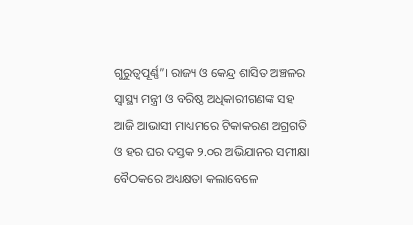ଗୁରୁତ୍ୱପୂର୍ଣ୍ଣ”। ରାଜ୍ୟ ଓ କେନ୍ଦ୍ର ଶାସିତ ଅଞ୍ଚଳର ସ୍ୱାସ୍ଥ୍ୟ ମନ୍ତ୍ରୀ ଓ ବରିଷ୍ଠ ଅଧିକାରୀଗଣଙ୍କ ସହ ଆଜି ଆଭାସୀ ମାଧ୍ୟମରେ ଟିକାକରଣ ଅଗ୍ରଗତି ଓ ହର ଘର ଦସ୍ତକ ୨.୦ର ଅଭିଯାନର ସମୀକ୍ଷା ବୈଠକରେ ଅଧ୍ୟକ୍ଷତା କଲାବେଳେ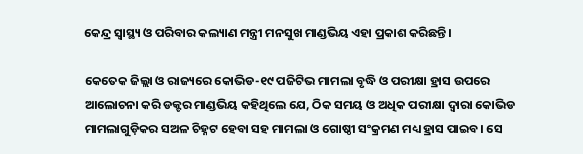କେନ୍ଦ୍ର ସ୍ୱାସ୍ଥ୍ୟ ଓ ପରିବାର କଲ୍ୟାଣ ମନ୍ତ୍ରୀ ମନସୁଖ ମାଣ୍ଡଭିୟ ଏହା ପ୍ରକାଶ କରିଛନ୍ତି।

କେତେକ ଜିଲ୍ଲା ଓ ରାଜ୍ୟରେ କୋଭିଡ-୧୯ ପଜିଟିଭ ମାମଲା ବୃଦ୍ଧି ଓ ପରୀକ୍ଷା ହ୍ରାସ ଉପରେ ଆଲୋଚନା କରି ଡକ୍ଟର ମାଣ୍ଡଭିୟ କହିଥିଲେ ଯେ, ଠିକ ସମୟ ଓ ଅଧିକ ପରୀକ୍ଷା ଦ୍ୱାରା କୋଭିଡ ମାମଲାଗୁଡ଼ିକର ସଅଳ ଚିହ୍ନଟ ହେବା ସହ ମାମଲା ଓ ଗୋଷ୍ଠୀ ସଂକ୍ରମଣ ମଧ୍ୟ ହ୍ରାସ ପାଇବ। ସେ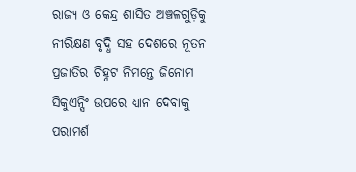ରାଜ୍ୟ ଓ କେନ୍ଦ୍ର ଶାସିତ ଅଞ୍ଚଳଗୁଡ଼ିକୁ ନୀରିକ୍ଷଣ ବୃଦ୍ଧି ସହ ଦେଶରେ ନୂତନ ପ୍ରଜାତିର ଚିହ୍ନଟ ନିମନ୍ତେ ଜିନୋମ ସିକୁଏନ୍ସିଂ ଉପରେ ଧ୍ୟାନ ଦେବାକୁ ପରାମର୍ଶ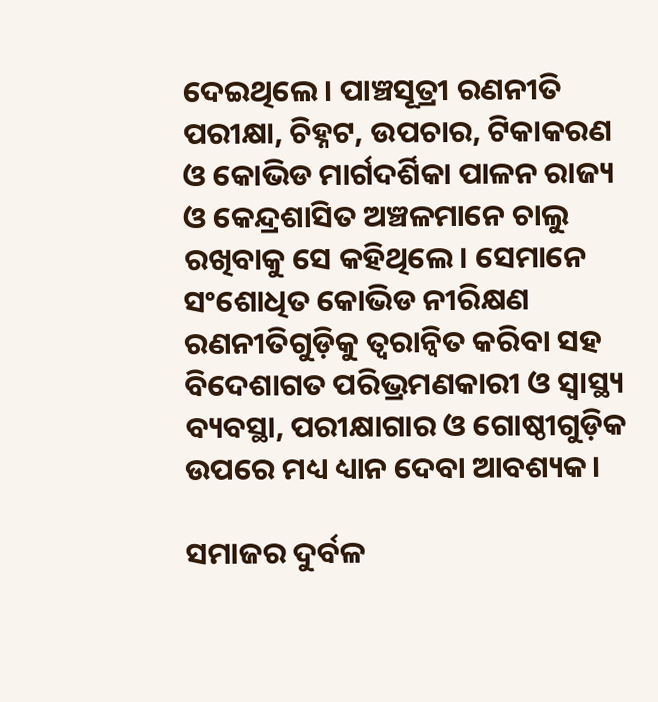ଦେଇଥିଲେ। ପାଞ୍ଚସୂତ୍ରୀ ରଣନୀତି ପରୀକ୍ଷା, ଚିହ୍ନଟ, ଉପଚାର, ଟିକାକରଣ ଓ କୋଭିଡ ମାର୍ଗଦର୍ଶିକା ପାଳନ ରାଜ୍ୟ ଓ କେନ୍ଦ୍ରଶାସିତ ଅଞ୍ଚଳମାନେ ଚାଲୁ ରଖିବାକୁ ସେ କହିଥିଲେ। ସେମାନେ ସଂଶୋଧିତ କୋଭିଡ ନୀରିକ୍ଷଣ ରଣନୀତିଗୁଡ଼ିକୁ ତ୍ୱରାନ୍ୱିତ କରିବା ସହ ବିଦେଶାଗତ ପରିଭ୍ରମଣକାରୀ ଓ ସ୍ୱାସ୍ଥ୍ୟ ବ୍ୟବସ୍ଥା, ପରୀକ୍ଷାଗାର ଓ ଗୋଷ୍ଠୀଗୁଡ଼ିକ ଉପରେ ମଧ୍ୟ ଧ୍ୟାନ ଦେବା ଆବଶ୍ୟକ।

ସମାଜର ଦୁର୍ବଳ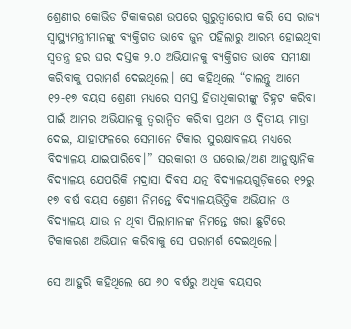ଶ୍ରେଣୀର କୋଭିଡ ଟିକାକରଣ ଉପରେ ଗୁରୁତ୍ୱାରୋପ କରି ସେ ରାଜ୍ୟ ସ୍ୱାସ୍ଥ୍ୟମନ୍ତ୍ରୀମାନଙ୍କୁ ବ୍ୟକ୍ତିଗତ ଭାବେ ଜୁନ ପହିଲାରୁ ଆରମ୍ଭ ହୋଇଥିବା ସ୍ୱତନ୍ତ୍ର ହର ଘର ଦସ୍ତକ ୨.୦ ଅଭିଯାନକୁ ବ୍ୟକ୍ତିଗତ ଭାବେ ସମୀକ୍ଷା କରିବାକୁ ପରାମର୍ଶ ଦେଇଥିଲେ। ସେ କହିଥିଲେ “ଚାଲନ୍ତୁ ଆମେ ୧୨-୧୭ ବୟସ ଶ୍ରେଣୀ ମଧ୍ୟରେ ସମସ୍ତ ହିତାଧିକାରୀଙ୍କୁ ଚିହ୍ନଟ କରିବା ପାଇଁ ଆମର ଅଭିଯାନକୁ ତ୍ୱରାନ୍ୱିତ କରିବା ପ୍ରଥମ ଓ ଦ୍ୱିତୀୟ ମାତ୍ରା ଦେଇ, ଯାହାଫଳରେ ସେମାନେ ଟିକାର ସୁରକ୍ଷାବଳୟ ମଧ୍ୟରେ ବିଦ୍ୟାଳୟ ଯାଇପାରିବେ।” ସରକାରୀ ଓ ଘରୋଇ/ଅଣ ଆନୁଷ୍ଠାନିକ ବିଦ୍ୟାଳୟ ଯେପରିକି ମଦ୍ରାସା ଦିବସ ଯତ୍ନ ବିଦ୍ୟାଳୟଗୁଡ଼ିକରେ ୧୨ରୁ ୧୭ ବର୍ଷ ବୟସ ଶ୍ରେଣୀ ନିମନ୍ତେ ବିଦ୍ୟାଳୟଭିତ୍ତିକ ଅଭିଯାନ ଓ ବିଦ୍ୟାଳୟ ଯାଉ ନ ଥିବା ପିଲାମାନଙ୍କ ନିମନ୍ତେ ଖରା ଛୁଟିରେ ଟିକାକରଣ ଅଭିଯାନ କରିବାକୁ ସେ ପରାମର୍ଶ ଦେଇଥିଲେ।

ସେ ଆହୁରି କହିଥିଲେ ଯେ ୬୦ ବର୍ଷରୁ ଅଧିକ ବୟସର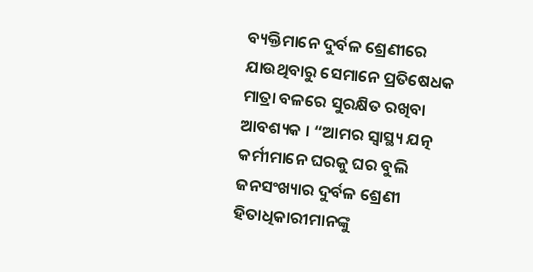ବ୍ୟକ୍ତିମାନେ ଦୁର୍ବଳ ଶ୍ରେଣୀରେ ଯାଉଥିବାରୁ ସେମାନେ ପ୍ରତିଷେଧକ ମାତ୍ରା ବଳରେ ସୁରକ୍ଷିତ ରଖିବା ଆବଶ୍ୟକ । “ଆମର ସ୍ୱାସ୍ଥ୍ୟ ଯତ୍ନ କର୍ମୀମାନେ ଘରକୁ ଘର ବୁଲି ଜନସଂଖ୍ୟାର ଦୁର୍ବଳ ଶ୍ରେଣୀ ହିତାଧିକାରୀମାନଙ୍କୁ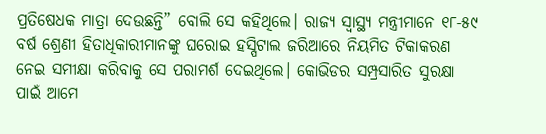ପ୍ରତିଷେଧକ ମାତ୍ରା ଦେଉଛନ୍ତି” ବୋଲି ସେ କହିଥିଲେ। ରାଜ୍ୟ ସ୍ୱାସ୍ଥ୍ୟ ମନ୍ତ୍ରୀମାନେ ୧୮-୫୯ ବର୍ଷ ଶ୍ରେଣୀ ହିତାଧିକାରୀମାନଙ୍କୁ ଘରୋଇ ହସ୍ପିଟାଲ ଜରିଆରେ ନିୟମିତ ଟିକାକରଣ ନେଇ ସମୀକ୍ଷା କରିବାକୁ ସେ ପରାମର୍ଶ ଦେଇଥିଲେ। କୋଭିଡର ସମ୍ପ୍ରସାରିତ ସୁରକ୍ଷା ପାଇଁ ଆମେ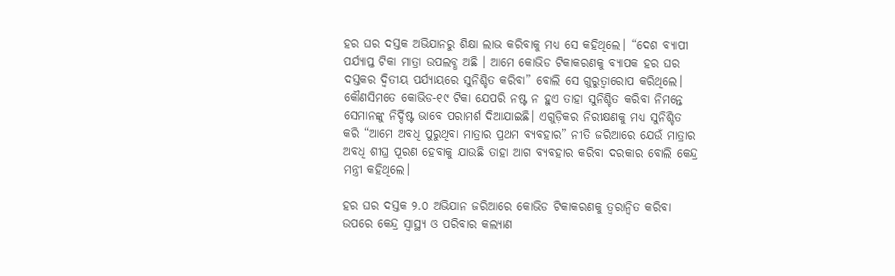ହର ଘର ଦସ୍ତକ ଅଭିଯାନରୁ ଶିକ୍ଷା ଲାଭ କରିବାକୁ ମଧ୍ୟ ସେ କହିଥିଲେ। “ଦେଶ ବ୍ୟାପୀ ପର୍ଯ୍ୟାପ୍ତ ଟିକା ମାତ୍ରା ଉପଲବ୍ଧ ଅଛି । ଆମେ କୋଭିଡ ଟିକାକରଣକୁ ବ୍ୟାପକ ହର ଘର ଦସ୍ତକର ଦ୍ୱିତୀୟ ପର୍ଯ୍ୟାୟରେ ସୁନିଶ୍ଚିତ କରିବା” ବୋଲି ସେ ଗୁରୁତ୍ୱାରୋପ କରିଥିଲେ। କୌଣସିମତେ କୋଭିଡ-୧୯ ଟିକା ଯେପରି ନଷ୍ଟ ନ ହୁଏ ତାହା ସୁନିଶ୍ଚିତ କରିବା ନିମନ୍ତେ ସେମାନଙ୍କୁ ନିର୍ଦ୍ଦିଷ୍ଟ ଭାବେ ପରାମର୍ଶ ଦିଆଯାଇଛି। ଏଗୁଡ଼ିକର ନିରୀକ୍ଷଣକୁ ମଧ୍ୟ ସୁନିଶ୍ଚିତ କରି “ଆମେ ଅବଧି ପୁରୁଥିବା ମାତ୍ରାର ପ୍ରଥମ ବ୍ୟବହାର” ନୀତି ଜରିଆରେ ଯେଉଁ ମାତ୍ରାର ଅବଧି ଶୀଘ୍ର ପୂରଣ ହେବାକୁ ଯାଉଛି ତାହା ଆଗ ବ୍ୟବହାର କରିବା ଦରକାର ବୋଲି କେନ୍ଦ୍ର ମନ୍ତ୍ରୀ କହିଥିଲେ।

ହର ଘର ଦସ୍ତକ ୨.୦ ଅଭିଯାନ ଜରିଆରେ କୋଭିଡ ଟିକାକରଣକୁ ତ୍ୱରାନ୍ୱିତ କରିବା ଉପରେ କେନ୍ଦ୍ର ସ୍ୱାସ୍ଥ୍ୟ ଓ ପରିବାର କଲ୍ୟାଣ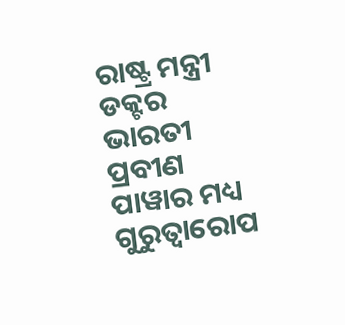ରାଷ୍ଟ୍ର ମନ୍ତ୍ରୀ ଡକ୍ଟର ଭାରତୀ ପ୍ରବୀଣ ପାୱାର ମଧ୍ୟ ଗୁରୁତ୍ୱାରୋପ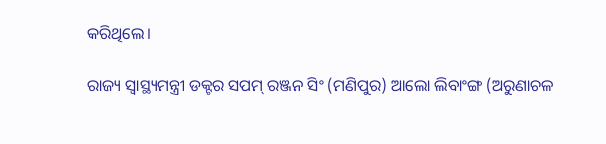କରିଥିଲେ।

ରାଜ୍ୟ ସ୍ୱାସ୍ଥ୍ୟମନ୍ତ୍ରୀ ଡକ୍ଟର ସପମ୍ ରଞ୍ଜନ ସିଂ (ମଣିପୁର) ଆଲୋ ଲିବାଂଙ୍ଗ (ଅରୁଣାଚଳ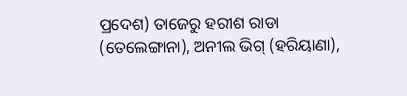ପ୍ରଦେଶ) ତାଜେରୁ ହରୀଶ ରାଡା (ତେଲେଙ୍ଗାନା), ଅନୀଲ ଭିଗ୍ (ହରିୟାଣା),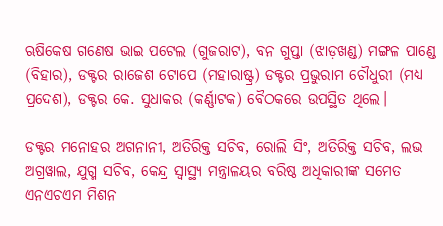ଋଷିକେଷ ଗଣେଷ ଭାଇ ପଟେଲ (ଗୁଜରାଟ), ବନ ଗୁପ୍ତା (ଝାଡ଼ଖଣ୍ଡ) ମଙ୍ଗଳ ପାଣ୍ଡେ (ବିହାର), ଡକ୍ଟର ରାଜେଶ ଟୋପେ (ମହାରାଷ୍ଟ୍ର) ଡକ୍ଟର ପ୍ରଭୁରାମ ଚୌଧୁରୀ (ମଧ୍ୟ ପ୍ରଦେଶ), ଡକ୍ଟର କେ. ସୁଧାକର (କର୍ଣ୍ଣାଟକ) ବୈଠକରେ ଉପସ୍ଥିତ ଥିଲେ।

ଡକ୍ଟର ମନୋହର ଅଗନାନୀ, ଅତିରିକ୍ତ ସଚିବ, ରୋଲି ସିଂ, ଅତିରିକ୍ତ ସଚିବ, ଲଭ ଅଗ୍ରୱାଲ, ଯୁଗ୍ମ ସଚିବ, କେନ୍ଦ୍ର ସ୍ୱାସ୍ଥ୍ୟ ମନ୍ତ୍ରାଳୟର ବରିଷ୍ଠ ଅଧିକାରୀଙ୍କ ସମେତ ଏନଏଚଏମ ମିଶନ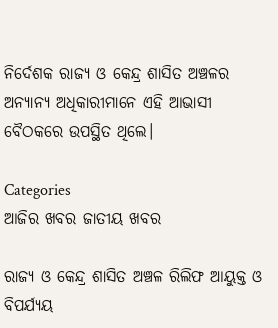ନିର୍ଦେଶକ ରାଜ୍ୟ ଓ କେନ୍ଦ୍ର ଶାସିତ ଅଞ୍ଚଳର ଅନ୍ୟାନ୍ୟ ଅଧିକାରୀମାନେ ଏହି ଆଭାସୀ ବୈଠକରେ ଉପସ୍ଥିତ ଥିଲେ।

Categories
ଆଜିର ଖବର ଜାତୀୟ ଖବର

ରାଜ୍ୟ ଓ କେନ୍ଦ୍ର ଶାସିତ ଅଞ୍ଚଳ ରିଲିଫ ଆୟୁକ୍ତ ଓ ବିପର୍ଯ୍ୟୟ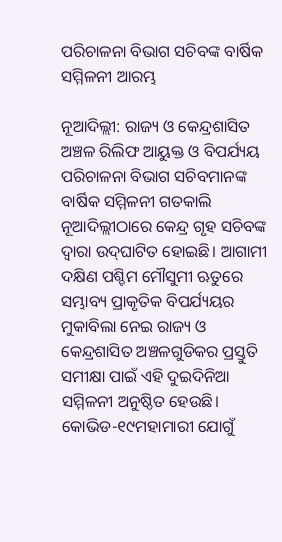ପରିଚାଳନା ବିଭାଗ ସଚିବଙ୍କ ବାର୍ଷିକ ସମ୍ମିଳନୀ ଆରମ୍ଭ

ନୂଆଦିଲ୍ଲୀ: ରାଜ୍ୟ ଓ କେନ୍ଦ୍ରଶାସିତ ଅଞ୍ଚଳ ରିଲିଫ ଆୟୁକ୍ତ ଓ ବିପର୍ଯ୍ୟୟ ପରିଚାଳନା ବିଭାଗ ସଚିବମାନଙ୍କ ବାର୍ଷିକ ସମ୍ମିଳନୀ ଗତକାଲି ନୂଆଦିଲ୍ଲୀଠାରେ କେନ୍ଦ୍ର ଗୃହ ସଚିବଙ୍କ ଦ୍ୱାରା ଉଦ୍‌ଘାଟିତ ହୋଇଛି। ଆଗାମୀ ଦକ୍ଷିଣ ପଶ୍ଚିମ ମୌସୁମୀ ଋତୁରେ ସମ୍ଭାବ୍ୟ ପ୍ରାକୃତିକ ବିପର୍ଯ୍ୟୟର ମୁକାବିଲା ନେଇ ରାଜ୍ୟ ଓ କେନ୍ଦ୍ରଶାସିତ ଅଞ୍ଚଳଗୁଡିକର ପ୍ରସ୍ତୁତି ସମୀକ୍ଷା ପାଇଁ ଏହି ଦୁଇଦିନିଆ ସମ୍ମିଳନୀ ଅନୁଷ୍ଠିତ ହେଉଛି। କୋଭିଡ-୧୯ମହାମାରୀ ଯୋଗୁଁ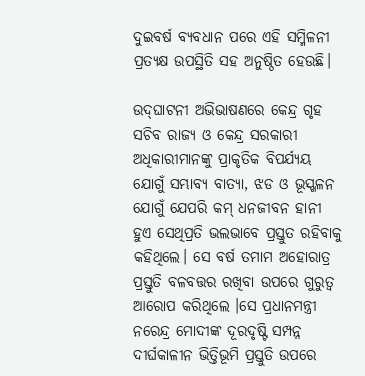ଦୁଇବର୍ଷ ବ୍ୟବଧାନ ପରେ ଏହି ସମ୍ମିଳନୀ ପ୍ରତ୍ୟକ୍ଷ ଉପସ୍ଥିତି ସହ ଅନୁଷ୍ଠିତ ହେଉଛି।

ଉଦ୍‌ଘାଟନୀ ଅଭିଭାଷଣରେ କେନ୍ଦ୍ର ଗୃହ ସଚିବ ରାଜ୍ୟ ଓ କେନ୍ଦ୍ର ସରକାରୀ ଅଧିକାରୀମାନଙ୍କୁ ପ୍ରାକୃତିକ ବିପର୍ଯ୍ୟୟ ଯୋଗୁଁ ସମ୍ଭାବ୍ୟ ବାତ୍ୟା, ଝଡ ଓ ଭୂସ୍ଖଳନ ଯୋଗୁଁ ଯେପରି କମ୍ ଧନଜୀବନ ହାନୀ ହୁଏ ସେଥିପ୍ରତି ଭଲଭାବେ ପ୍ରସ୍ତୁତ ରହିବାକୁ କହିଥିଲେ। ସେ ବର୍ଷ ତମାମ ଅହୋରାତ୍ର ପ୍ରସ୍ତୁତି ବଳବତ୍ତର ରଖିବା ଉପରେ ଗୁରୁତ୍ୱ ଆରୋପ କରିଥିଲେ ।ସେ ପ୍ରଧାନମନ୍ତ୍ରୀ ନରେନ୍ଦ୍ର ମୋଦୀଙ୍କ ଦୂରଦୃଷ୍ଟି ସମ୍ପନ୍ନ ଦୀର୍ଘକାଳୀନ ଭିତ୍ତିଭୂମି ପ୍ରସ୍ତୁତି ଉପରେ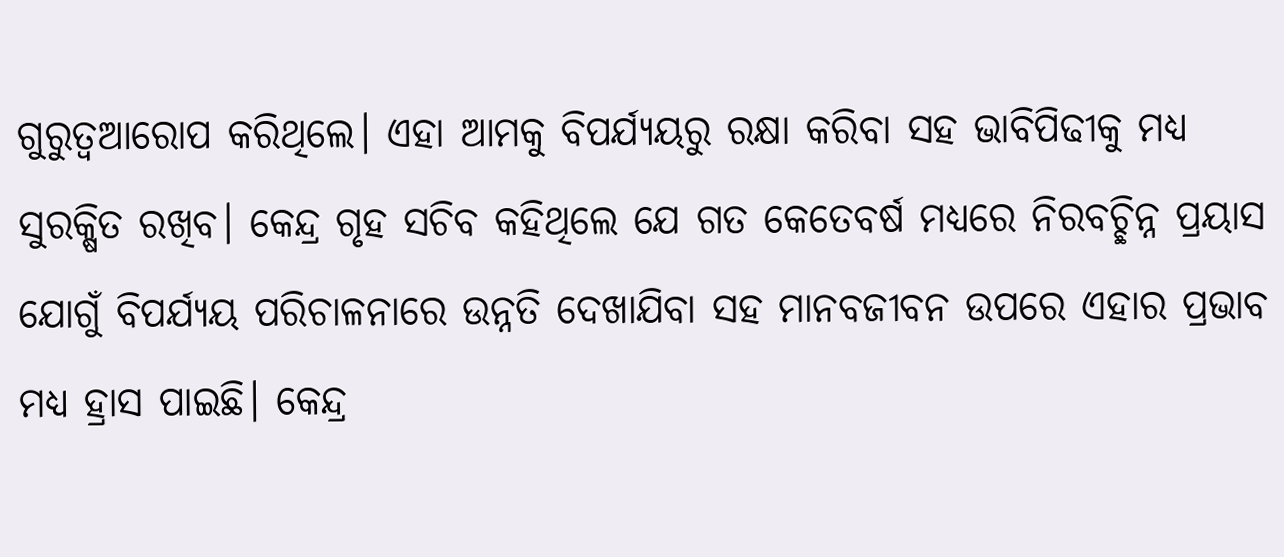ଗୁରୁତ୍ୱଆରୋପ କରିଥିଲେ। ଏହା ଆମକୁ ବିପର୍ଯ୍ୟୟରୁ ରକ୍ଷା କରିବା ସହ ଭାବିପିଢୀକୁ ମଧ୍ୟ ସୁରକ୍ଷିତ ରଖିବ। କେନ୍ଦ୍ର ଗୃହ ସଚିବ କହିଥିଲେ ଯେ ଗତ କେତେବର୍ଷ ମଧ୍ୟରେ ନିରବଚ୍ଛିନ୍ନ ପ୍ରୟାସ ଯୋଗୁଁ ବିପର୍ଯ୍ୟୟ ପରିଚାଳନାରେ ଉନ୍ନତି ଦେଖାଯିବା ସହ ମାନବଜୀବନ ଉପରେ ଏହାର ପ୍ରଭାବ ମଧ୍ୟ ହ୍ରାସ ପାଇଛି। କେନ୍ଦ୍ର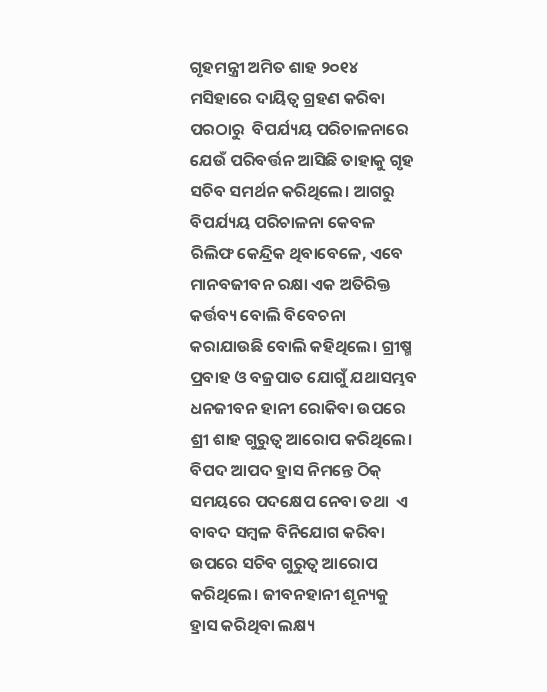ଗୃହମନ୍ତ୍ରୀ ଅମିତ ଶାହ ୨୦୧୪ ମସିହାରେ ଦାୟିତ୍ୱ ଗ୍ରହଣ କରିବା ପରଠାରୁ  ବିପର୍ଯ୍ୟୟ ପରିଚାଳନାରେ ଯେଉଁ ପରିବର୍ତ୍ତନ ଆସିଛି ତାହାକୁ ଗୃହ ସଚିବ ସମର୍ଥନ କରିଥିଲେ। ଆଗରୁ ବିପର୍ଯ୍ୟୟ ପରିଚାଳନା କେବଳ ରିଲିଫ କେନ୍ଦ୍ରିକ ଥିବାବେଳେ, ଏବେ  ମାନବଜୀବନ ରକ୍ଷା ଏକ ଅତିରିକ୍ତ କର୍ତ୍ତବ୍ୟ ବୋଲି ବିବେଚନା କରାଯାଉଛି ବୋଲି କହିଥିଲେ। ଗ୍ରୀଷ୍ମ ପ୍ରବାହ ଓ ବଜ୍ରପାତ ଯୋଗୁଁ ଯଥାସମ୍ଭବ ଧନଜୀବନ ହାନୀ ରୋକିବା ଉପରେ ଶ୍ରୀ ଶାହ ଗୁରୁତ୍ୱ ଆରୋପ କରିଥିଲେ। ବିପଦ ଆପଦ ହ୍ରାସ ନିମନ୍ତେ ଠିକ୍ ସମୟରେ ପଦକ୍ଷେପ ନେବା ତଥା  ଏ ବାବଦ ସମ୍ବଳ ବିନିଯୋଗ କରିବା ଉପରେ ସଚିବ ଗୁରୁତ୍ୱ ଆରୋପ କରିଥିଲେ। ଜୀବନହାନୀ ଶୂନ୍ୟକୁ ହ୍ରାସ କରିଥିବା ଲକ୍ଷ୍ୟ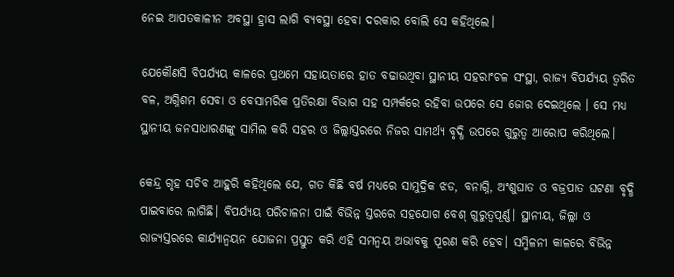ନେଇ ଆପତକାଳୀନ ଅବସ୍ଥା ହ୍ରାସ ଲାଗି ବ୍ୟବସ୍ଥା ହେବା ଦରକାର ବୋଲି ସେ କହିଥିଲେ।

ଯେକୌଣସି ବିପର୍ଯ୍ୟୟ କାଳରେ ପ୍ରଥମେ ସହାୟତାରେ ହାତ ବଢାଉଥିବା ସ୍ଥାନୀୟ ସହରାଂଚଳ ସଂସ୍ଥା, ରାଜ୍ୟ ବିପର୍ଯ୍ୟୟ ତ୍ୱରିତ ବଳ, ଅଗ୍ନିଶମ ସେବା ଓ ବେସାମରିକ ପ୍ରତିରକ୍ଷା ବିଭାଗ ସହ ସମ୍ପର୍କରେ ରହିବା ଉପରେ ସେ ଜୋର ଦେଇଥିଲେ । ସେ ମଧ୍ୟ ସ୍ଥାନୀୟ ଜନସାଧାରଣଙ୍କୁ ସାମିଲ କରି ସହର ଓ ଜିଲ୍ଲାସ୍ତରରେ ନିଜର ସାମର୍ଥ୍ୟ ବୃଦ୍ଧି ଉପରେ ଗୁରୁତ୍ୱ ଆରୋପ କରିଥିଲେ।

କେନ୍ଦ୍ର ଗୃହ ସଚିବ ଆହୁରି କହିଥିଲେ ଯେ, ଗତ କିଛି ବର୍ଷ ମଧ୍ୟରେ ସାମୁଦ୍ରିକ ଝଡ, ବନାଗ୍ନି, ଅଂଶୁଘାତ ଓ ବଜ୍ରପାତ ଘଟଣା ବୃଦ୍ଧି ପାଇବାରେ ଲାଗିଛି। ବିପର୍ଯ୍ୟୟ ପରିଚାଳନା ପାଇଁ ବିଭିନ୍ନ ସ୍ତରରେ ସହଯୋଗ ବେଶ୍ ଗୁରୁତ୍ୱପୂର୍ଣ୍ଣ। ସ୍ଥାନୀୟ, ଜିଲ୍ଲା ଓ  ରାଜ୍ୟସ୍ତରରେ କାର୍ଯ୍ୟାନ୍ୱୟନ ଯୋଜନା ପ୍ରସ୍ତୁତ କରି ଏହି ସମନ୍ୱୟ ଅଭାବକୁ ପୂରଣ କରି ହେବ। ସମ୍ମିଳନୀ କାଳରେ ବିଭିନ୍ନ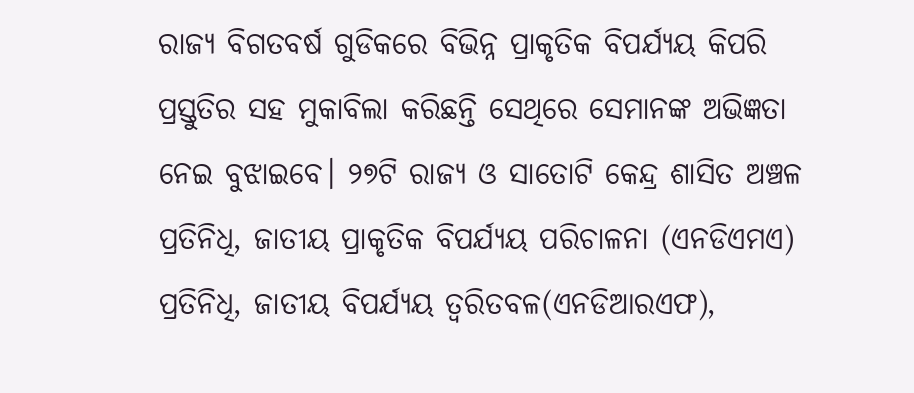ରାଜ୍ୟ ବିଗତବର୍ଷ ଗୁଡିକରେ ବିଭିନ୍ନ ପ୍ରାକୃତିକ ବିପର୍ଯ୍ୟୟ କିପରି ପ୍ରସ୍ତୁତିର ସହ ମୁକାବିଲା କରିଛନ୍ତି ସେଥିରେ ସେମାନଙ୍କ ଅଭିଜ୍ଞତା ନେଇ ବୁଝାଇବେ। ୨୭ଟି ରାଜ୍ୟ ଓ ସାତୋଟି କେନ୍ଦ୍ର ଶାସିତ ଅଞ୍ଚଳ ପ୍ରତିନିଧି, ଜାତୀୟ ପ୍ରାକୃତିକ ବିପର୍ଯ୍ୟୟ ପରିଚାଳନା (ଏନଡିଏମଏ) ପ୍ରତିନିଧି, ଜାତୀୟ ବିପର୍ଯ୍ୟୟ ତ୍ୱରିତବଳ(ଏନଡିଆରଏଫ),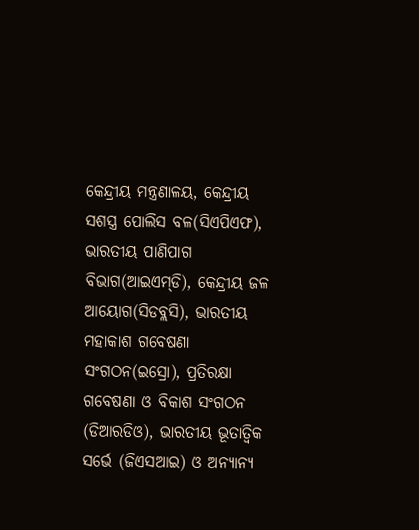କେନ୍ଦ୍ରୀୟ ମନ୍ତ୍ରଣାଳୟ, କେନ୍ଦ୍ରୀୟ ସଶସ୍ତ୍ର ପୋଲିସ ବଳ(ସିଏପିଏଫ), ଭାରତୀୟ ପାଣିପାଗ ବିଭାଗ(ଆଇଏମ୍‌ଡି), କେନ୍ଦ୍ରୀୟ ଜଳ ଆୟୋଗ(ସିଡବ୍ଲସି), ଭାରତୀୟ  ମହାକାଶ ଗବେଷଣା ସଂଗଠନ(ଇସ୍ରୋ), ପ୍ରତିରକ୍ଷା ଗବେଷଣା ଓ ବିକାଶ ସଂଗଠନ (ଡିଆରଡିଓ), ଭାରତୀୟ ଭୂତାତ୍ୱିକ ସର୍ଭେ (ଜିଏସଆଇ) ଓ ଅନ୍ୟାନ୍ୟ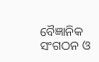ବୈଜ୍ଞାନିକ ସଂଗଠନ ଓ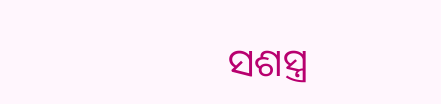ସଶସ୍ତ୍ର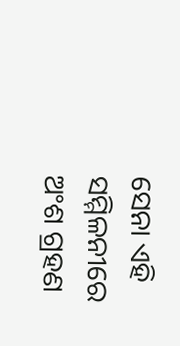ସେନା ଏହି ସମ୍ମିଳନୀରେ ଅଂଶ ଗ୍ରହଣ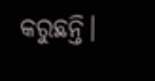କରୁଛନ୍ତି।